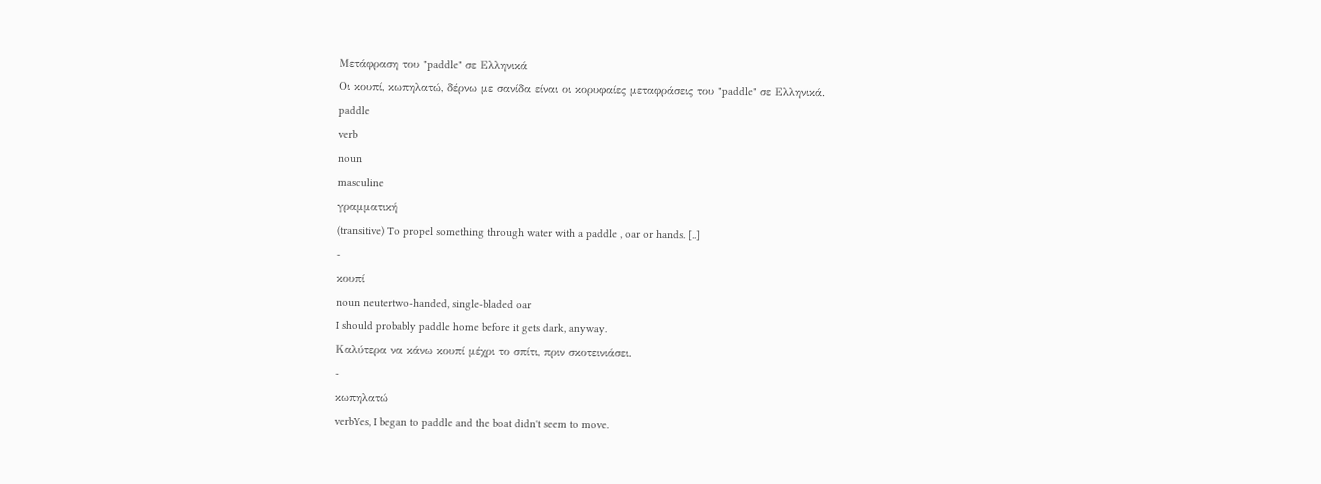Μετάφραση του "paddle" σε Ελληνικά
Οι κουπί, κωπηλατώ, δέρνω με σανίδα είναι οι κορυφαίες μεταφράσεις του "paddle" σε Ελληνικά.
paddle
verb
noun
masculine
γραμματική
(transitive) To propel something through water with a paddle , oar or hands. [..]
-
κουπί
noun neutertwo-handed, single-bladed oar
I should probably paddle home before it gets dark, anyway.
Καλύτερα να κάνω κουπί μέχρι το σπίτι, πριν σκοτεινιάσει.
-
κωπηλατώ
verbYes, I began to paddle and the boat didn't seem to move.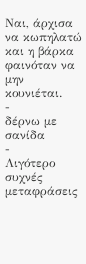Ναι, άρχισα να κωπηλατώ και η βάρκα φαινόταν να μην κουνιέται.
-
δέρνω με σανίδα
-
Λιγότερο συχνές μεταφράσεις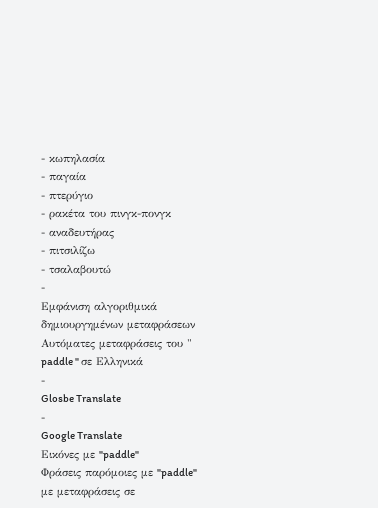- κωπηλασία
- παγαία
- πτερύγιο
- ρακέτα του πινγκ-πονγκ
- αναδευτήρας
- πιτσιλίζω
- τσαλαβουτώ
-
Εμφάνιση αλγοριθμικά δημιουργημένων μεταφράσεων
Αυτόματες μεταφράσεις του " paddle " σε Ελληνικά
-
Glosbe Translate
-
Google Translate
Εικόνες με "paddle"
Φράσεις παρόμοιες με "paddle" με μεταφράσεις σε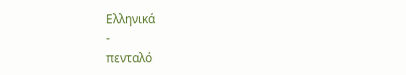Ελληνικά
-
πενταλό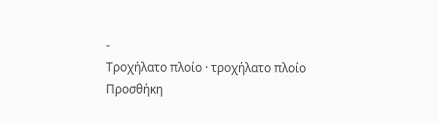-
Τροχήλατο πλοίο · τροχήλατο πλοίο
Προσθήκη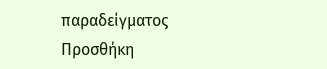παραδείγματος
Προσθήκη